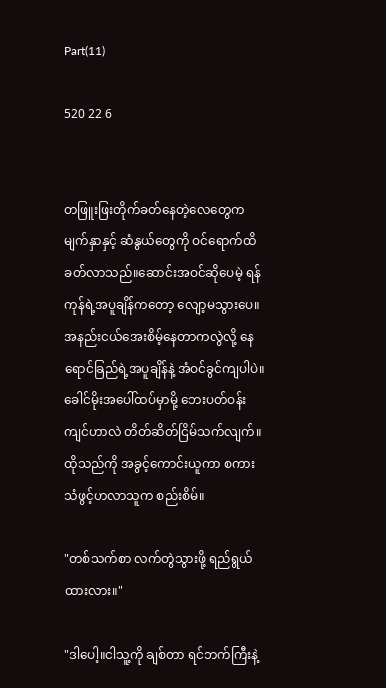Part(11)

520 22 6


တဖြူးဖြးတိုက်ခတ်နေတဲ့လေတွေက မျက်နှာနှင့် ဆံနွယ်တွေကို ဝင်ရောက်ထိခတ်လာသည်။ဆောင်းအဝင်ဆိုပေမဲ့ ရန်ကုန်ရဲ့အပူချိန်ကတော့ လျော့မသွားပေ။အနည်းငယ်အေးစိမ့်နေတာကလွဲလို့ နေရောင်ခြည်ရဲ့အပူချိန်နဲ့ အံဝင်ခွင်ကျပါပဲ။
ခေါင်မိုးအပေါ်ထပ်မှာမို့ ဘေးပတ်ဝန်းကျင်ဟာလဲ တိတ်ဆိတ်ငြိမ်သက်လျက်။ထိုသည်ကို အခွင့်ကောင်းယူကာ စကားသံဖွင့်ဟလာသူက စည်းစိမ်။

"တစ်သက်စာ လက်တွဲသွားဖို့ ရည်ရွယ်ထားလား။"

"ဒါပေါ့။ငါသူ့ကို ချစ်တာ ရင်ဘက်ကြီးနဲ့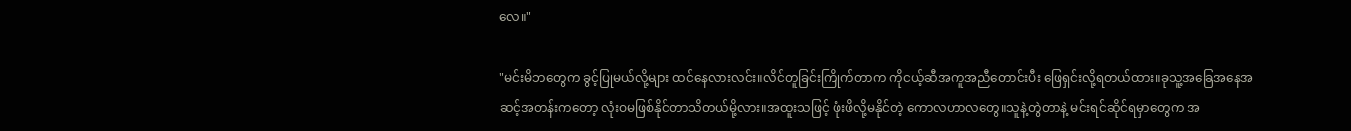လေ။"

"မင်းမိဘတွေက ခွင့်ပြုမယ်လို့များ ထင်နေလားလင်း။လိင်တူခြင်းကြိုက်တာက ကိုငယ့်ဆီအကူအညီတောင်းပီး ဖြေရှင်းလို့ရတယ်ထား။ခုသူ့အခြေအနေအဆင့်အတန်းကတော့ လုံးဝမဖြစ်နိုင်တာသိတယ်မို့လား။အထူးသဖြင့် ဖုံးဖိလို့မနိုင်တဲ့ ကောလဟာလတွေ။သူနဲ့တွဲတာနဲ့ မင်းရင်ဆိုင်ရမှာတွေက အ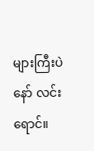များကြီးပဲနော် လင်းရောင်။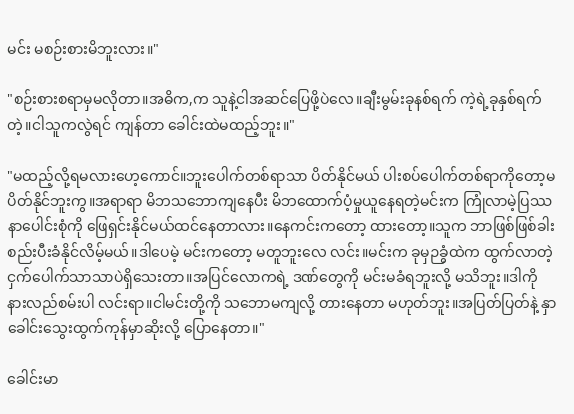မင်း မစဉ်းစားမိဘူးလား။"

"စဉ်းစားစရာမှမလိုတာ။အဓိက,က သူနဲ့ငါအဆင်ပြေဖို့ပဲလေ။ချီးမွမ်းခုနစ်ရက် ကဲ့ရဲ့ခုနှစ်ရက်တဲ့။ငါသူကလွဲရင် ကျန်တာ ခေါင်းထဲမထည့်ဘူး။"

"မထည့်လို့ရမလားဟေ့ကောင်။ဘူးပေါက်တစ်ရာသာ ပိတ်နိုင်မယ် ပါးစပ်ပေါက်တစ်ရာကိုတော့မပိတ်နိုင်ဘူးကွ။အရာရာ မိဘသဘောကျနေပီး မိဘထောက်ပံ့မှုယူနေရတဲ့မင်းက ကြုံလာမဲ့ပြဿနာပေါင်းစုံကို ဖြေရှင်းနိုင်မယ်ထင်နေတာလား။နေကင်းကတော့ ထားတော့။သူက ဘာဖြစ်ဖြစ်ခါးစည်းပီးခံနိုင်လိမ့်မယ်။ဒါပေမဲ့ မင်းကတော့ မတူဘူးလေ လင်း။မင်းက ခုမှဉခွံထဲက ထွက်လာတဲ့ ငှက်ပေါက်သာသာပဲရှိသေးတာ။အပြင်လောကရဲ့ ဒဏ်တွေကို မင်းမခံရဘူးလို့ မသိဘူး။ဒါကို နားလည်စမ်းပါ လင်းရာ။ငါမင်းတို့ကို သဘောမကျလို့ တားနေတာ မဟုတ်ဘူး။အပြတ်ပြတ်နဲ့ နှာခေါင်းသွေးထွက်ကုန်မှာဆိုးလို့ ပြောနေတာ။"

ခေါင်းမာ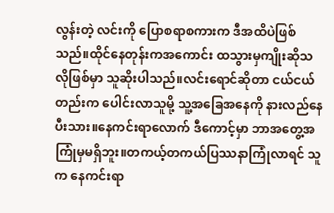လွန်းတဲ့ လင်းကို ပြောစရာစကားက ဒီအထိပဲဖြစ်သည်။ထိုင်နေတုန်းကအကောင်း ထသွားမှကျိုးဆိုသလိုဖြစ်မှာ သူဆိုးပါသည်။လင်းရောင်ဆိုတာ ငယ်ငယ်တည်းက ပေါင်းလာသူမို့ သူ့အခြေအနေကို နားလည်နေပီးသား။နေကင်းရာလောက် ဒီကောင့်မှာ ဘာအတွေ့အကြုံမှမရှိဘူး။တကယ့်တကယ်ပြဿနာကြုံလာရင် သူက နေကင်းရာ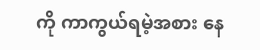ကို ကာကွယ်ရမဲ့အစား နေ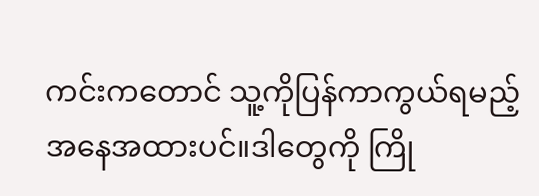ကင်းကတောင် သူ့ကိုပြန်ကာကွယ်ရမည့် အနေအထားပင်။ဒါတွေကို ကြို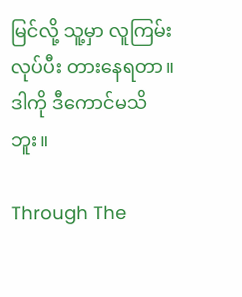မြင်လို့ သူ့မှာ လူကြမ်းလုပ်ပီး တားနေရတာ။ဒါကို ဒီကောင်မသိဘူး။

Through The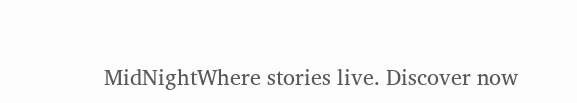MidNightWhere stories live. Discover now